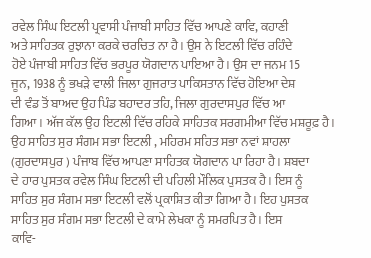ਰਵੇਲ ਸਿੰਘ ਇਟਲੀ ਪ੍ਰਵਾਸੀ ਪੰਜਾਬੀ ਸਾਹਿਤ ਵਿੱਚ ਆਪਣੇ ਕਾਵਿ, ਕਹਾਣੀ
ਅਤੇ ਸਾਹਿਤਕ ਰੁਝਾਨਾ ਕਰਕੇ ਚਰਚਿਤ ਨਾ ਹੈ। ਉਸ ਨੇ ਇਟਲੀ ਵਿੱਚ ਰਹਿੰਦੇ
ਹੋਏ ਪੰਜਾਬੀ ਸਾਹਿਤ ਵਿੱਚ ਭਰਪੂਰ ਯੋਗਦਾਨ ਪਾਇਆ ਹੈ। ਉਸ ਦਾ ਜਨਮ 15
ਜੂਨ, 1938 ਨੂੰ ਭਖੜੇ ਵਾਲੀ ਜਿਲਾ ਗੁਜਰਾਤ ਪਾਕਿਸਤਾਨ ਵਿੱਚ ਹੋਇਆ ਦੇਸ਼
ਦੀ ਵੰਡ ਤੋਂ ਬਾਅਦ ਉਹ ਪਿੰਡ ਬਹਾਦਰ ਤਹਿ, ਜਿਲਾ ਗੁਰਦਾਸਪੁਰ ਵਿੱਚ ਆ
ਗਿਆ। ਅੱਜ ਕੱਲ ਉਹ ਇਟਲੀ ਵਿੱਚ ਰਹਿਕੇ ਸਾਹਿਤਕ ਸਰਗਮੀਆ ਵਿੱਚ ਮਸ਼ਰੂਫ਼ ਹੈ।
ਉਹ ਸਾਹਿਤ ਸੁਰ ਸੰਗਮ ਸਭਾ ਇਟਲੀ , ਮਹਿਰਮ ਸਹਿਤ ਸਭਾ ਨਵਾਂ ਸ਼ਾਹਲਾ
(ਗੁਰਦਾਸਪੁਰ ) ਪੰਜਾਬ ਵਿੱਚ ਆਪਣਾ ਸਾਹਿਤਕ ਯੋਗਦਾਨ ਪਾ ਰਿਹਾ ਹੈ। ਸ਼ਬਦਾ
ਦੇ ਹਾਰ ਪੁਸਤਕ ਰਵੇਲ ਸਿੰਘ ਇਟਲੀ ਦੀ ਪਹਿਲੀ ਮੌਲਿਕ ਪੁਸਤਕ ਹੈ। ਇਸ ਨੂੰ
ਸਾਹਿਤ ਸੁਰ ਸੰਗਮ ਸਭਾ ਇਟਲੀ ਵਲੋਂ ਪ੍ਰਕਾਸ਼ਿਤ ਕੀਤਾ ਗਿਆ ਹੈ। ਇਹ ਪੁਸਤਕ
ਸਾਹਿਤ ਸੁਰ ਸੰਗਮ ਸਭਾ ਇਟਲੀ ਦੇ ਕਾਮੇ ਲੇਖਕਾ ਨੂੰ ਸਮਰਪਿਤ ਹੈ। ਇਸ
ਕਾਵਿ-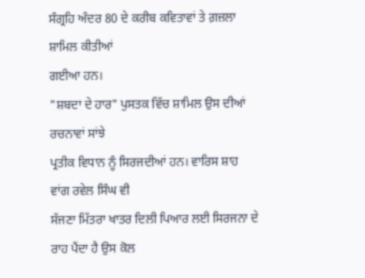ਸੰਗ੍ਰਹਿ ਅੰਦਰ 80 ਦੇ ਕਰੀਬ ਕਵਿਤਾਵਾਂ ਤੇ ਗ਼ਜ਼ਲਾ ਸ਼ਾਮਿਲ ਕੀਤੀਆਂ
ਗਈਆ ਹਨ।
"ਸ਼ਬਦਾ ਦੇ ਹਾਰ" ਪੁਸਤਕ ਵਿੱਚ ਸ਼ਾਮਿਲ ਉਸ ਦੀਆਂ ਰਚਨਾਵਾਂ ਸਾਂਝੇ
ਪ੍ਰਤੀਕ ਵਿਧਾਨ ਨੂੰ ਸਿਰਜਦੀਆਂ ਹਨ। ਵਾਰਿਸ ਸ਼ਾਹ ਵਾਂਗ ਰਵੇਲ ਸਿੰਘ ਵੀ
ਸੱਜਣਾ ਮਿੱਤਰਾ ਖਾਤਰ ਦਿਲੀ ਪਿਆਰ ਲਈ ਸਿਰਜਨਾ ਦੇ ਰਾਹ ਪੈਂਦਾ ਹੈ ਉਸ ਕੋਲ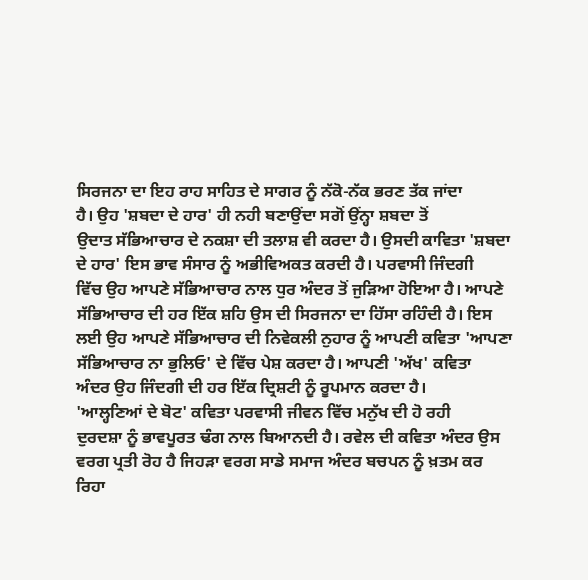ਸਿਰਜਨਾ ਦਾ ਇਹ ਰਾਹ ਸਾਹਿਤ ਦੇ ਸਾਗਰ ਨੂੰ ਨੱਕੋ-ਨੱਕ ਭਰਣ ਤੱਕ ਜਾਂਦਾ
ਹੈ। ਉਹ 'ਸ਼ਬਦਾ ਦੇ ਹਾਰ' ਹੀ ਨਹੀ ਬਣਾਉਂਦਾ ਸਗੋਂ ਉਂਨ੍ਹਾ ਸ਼ਬਦਾ ਤੋਂ
ਉਦਾਤ ਸੱਭਿਆਚਾਰ ਦੇ ਨਕਸ਼ਾ ਦੀ ਤਲਾਸ਼ ਵੀ ਕਰਦਾ ਹੈ। ਉਸਦੀ ਕਾਵਿਤਾ 'ਸ਼ਬਦਾ
ਦੇ ਹਾਰ' ਇਸ ਭਾਵ ਸੰਸਾਰ ਨੂੰ ਅਭੀਵਿਅਕਤ ਕਰਦੀ ਹੈ। ਪਰਵਾਸੀ ਜਿੰਦਗੀ
ਵਿੱਚ ਉਹ ਆਪਣੇ ਸੱਭਿਆਚਾਰ ਨਾਲ ਧੁਰ ਅੰਦਰ ਤੋਂ ਜੁੜਿਆ ਹੋਇਆ ਹੈ। ਆਪਣੇ
ਸੱਭਿਆਚਾਰ ਦੀ ਹਰ ਇੱਕ ਸ਼ਹਿ ਉਸ ਦੀ ਸਿਰਜਨਾ ਦਾ ਹਿੱਸਾ ਰਹਿੰਦੀ ਹੈ। ਇਸ
ਲਈ ਉਹ ਆਪਣੇ ਸੱਭਿਆਚਾਰ ਦੀ ਨਿਵੇਕਲੀ ਨੁਹਾਰ ਨੂੰ ਆਪਣੀ ਕਵਿਤਾ 'ਆਪਣਾ
ਸੱਭਿਆਚਾਰ ਨਾ ਭੁਲਿਓ' ਦੇ ਵਿੱਚ ਪੇਸ਼ ਕਰਦਾ ਹੈ। ਆਪਣੀ 'ਅੱਖ' ਕਵਿਤਾ
ਅੰਦਰ ਉਹ ਜਿੰਦਗੀ ਦੀ ਹਰ ਇੱਕ ਦ੍ਰਿਸ਼ਟੀ ਨੂੰ ਰੂਪਮਾਨ ਕਰਦਾ ਹੈ।
'ਆਲ੍ਹਣਿਆਂ ਦੇ ਬੋਟ' ਕਵਿਤਾ ਪਰਵਾਸੀ ਜੀਵਨ ਵਿੱਚ ਮਨੁੱਖ ਦੀ ਹੋ ਰਹੀ
ਦੁਰਦਸ਼ਾ ਨੂੰ ਭਾਵਪੂਰਤ ਢੰਗ ਨਾਲ ਬਿਆਨਦੀ ਹੈ। ਰਵੇਲ ਦੀ ਕਵਿਤਾ ਅੰਦਰ ਉਸ
ਵਰਗ ਪ੍ਰਤੀ ਰੋਹ ਹੈ ਜਿਹੜਾ ਵਰਗ ਸਾਡੇ ਸਮਾਜ ਅੰਦਰ ਬਚਪਨ ਨੂੰ ਖ਼ਤਮ ਕਰ
ਰਿਹਾ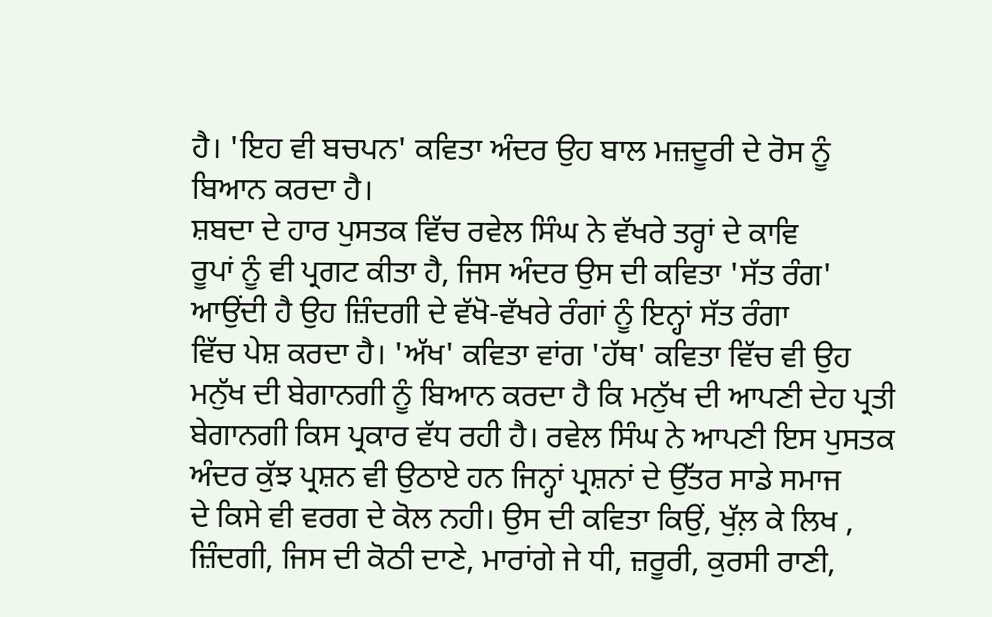ਹੈ। 'ਇਹ ਵੀ ਬਚਪਨ' ਕਵਿਤਾ ਅੰਦਰ ਉਹ ਬਾਲ ਮਜ਼ਦੂਰੀ ਦੇ ਰੋਸ ਨੂੰ
ਬਿਆਨ ਕਰਦਾ ਹੈ।
ਸ਼ਬਦਾ ਦੇ ਹਾਰ ਪੁਸਤਕ ਵਿੱਚ ਰਵੇਲ ਸਿੰਘ ਨੇ ਵੱਖਰੇ ਤਰ੍ਹਾਂ ਦੇ ਕਾਵਿ
ਰੂਪਾਂ ਨੂੰ ਵੀ ਪ੍ਰਗਟ ਕੀਤਾ ਹੈ, ਜਿਸ ਅੰਦਰ ਉਸ ਦੀ ਕਵਿਤਾ 'ਸੱਤ ਰੰਗ'
ਆਉਂਦੀ ਹੈ ਉਹ ਜ਼ਿੰਦਗੀ ਦੇ ਵੱਖੋ-ਵੱਖਰੇ ਰੰਗਾਂ ਨੂੰ ਇਨ੍ਹਾਂ ਸੱਤ ਰੰਗਾ
ਵਿੱਚ ਪੇਸ਼ ਕਰਦਾ ਹੈ। 'ਅੱਖ' ਕਵਿਤਾ ਵਾਂਗ 'ਹੱਥ' ਕਵਿਤਾ ਵਿੱਚ ਵੀ ਉਹ
ਮਨੁੱਖ ਦੀ ਬੇਗਾਨਗੀ ਨੂੰ ਬਿਆਨ ਕਰਦਾ ਹੈ ਕਿ ਮਨੁੱਖ ਦੀ ਆਪਣੀ ਦੇਹ ਪ੍ਰਤੀ
ਬੇਗਾਨਗੀ ਕਿਸ ਪ੍ਰਕਾਰ ਵੱਧ ਰਹੀ ਹੈ। ਰਵੇਲ ਸਿੰਘ ਨੇ ਆਪਣੀ ਇਸ ਪੁਸਤਕ
ਅੰਦਰ ਕੁੱਝ ਪ੍ਰਸ਼ਨ ਵੀ ਉਠਾਏ ਹਨ ਜਿਨ੍ਹਾਂ ਪ੍ਰਸ਼ਨਾਂ ਦੇ ਉੱਤਰ ਸਾਡੇ ਸਮਾਜ
ਦੇ ਕਿਸੇ ਵੀ ਵਰਗ ਦੇ ਕੋਲ ਨਹੀ। ਉਸ ਦੀ ਕਵਿਤਾ ਕਿਉਂ, ਖੁੱਲ਼ ਕੇ ਲਿਖ ,
ਜ਼ਿੰਦਗੀ, ਜਿਸ ਦੀ ਕੋਠੀ ਦਾਣੇ, ਮਾਰਾਂਗੇ ਜੇ ਧੀ, ਜ਼ਰੂਰੀ, ਕੁਰਸੀ ਰਾਣੀ,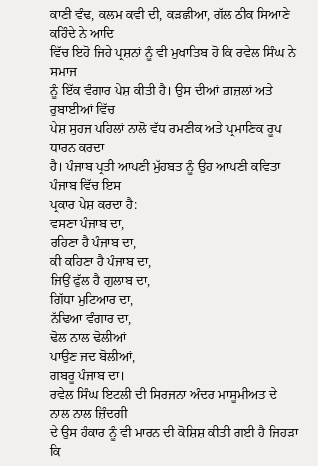ਕਾਣੀ ਵੰਢ, ਕਲਮ ਕਵੀ ਦੀ, ਕੜਛੀਆ, ਗੱਲ ਠੀਕ ਸਿਆਣੇ ਕਹਿੰਦੇ ਨੇ ਆਦਿ
ਵਿੱਚ ਇਹੋ ਜਿਹੇ ਪ੍ਰਸ਼ਨਾਂ ਨੂੰ ਵੀ ਮੁਖਾਤਿਬ ਹੋ ਕਿ ਰਵੇਲ ਸਿੰਘ ਨੇ ਸਮਾਜ
ਨੂੰ ਇੱਕ ਵੰਗਾਰ ਪੇਸ਼ ਕੀਤੀ ਹੈ। ਉਸ ਦੀਆਂ ਗ਼ਜ਼ਲਾਂ ਅਤੇ ਰੁਬਾਈਆਂ ਵਿੱਚ
ਪੇਸ਼ ਸੁਹਜ ਪਹਿਲਾਂ ਨਾਲੋ ਵੱਧ ਰਮਣੀਕ ਅਤੇ ਪ੍ਰਮਾਣਿਕ ਰੂਪ ਧਾਰਨ ਕਰਦਾ
ਹੈ। ਪੰਜਾਬ ਪ੍ਰਤੀ ਆਪਣੀ ਮੁੱਹਬਤ ਨੂੰ ਉਹ ਆਪਣੀ ਕਵਿਤਾ ਪੰਜਾਬ ਵਿੱਚ ਇਸ
ਪ੍ਰਕਾਰ ਪੇਸ਼ ਕਰਦਾ ਹੈ:
ਵਸਣਾ ਪੰਜਾਬ ਦਾ,
ਰਹਿਣਾ ਹੈ ਪੰਜਾਬ ਦਾ,
ਕੀ ਕਹਿਣਾ ਹੈ ਪੰਜਾਬ ਦਾ,
ਜਿਉਂ ਫੁੱਲ ਹੈ ਗੁਲਾਬ ਦਾ,
ਗਿੱਧਾ ਮੁਟਿਆਰ ਦਾ,
ਨੱਢਿਆ ਵੰਗਾਰ ਦਾ,
ਢੋਲ ਨਾਲ ਢੋਲੀਆਂ
ਪਾਉਣ ਜਦ ਬੋਲੀਆਂ,
ਗਬਰੂ ਪੰਜਾਬ ਦਾ।
ਰਵੇਲ ਸਿੰਘ ਇਟਲੀ ਦੀ ਸਿਰਜਨਾ ਅੰਦਰ ਮਾਸੂਮੀਅਤ ਦੇ ਨਾਲ ਨਾਲ ਜ਼ਿੰਦਗੀ
ਦੇ ਉਸ ਹੰਕਾਰ ਨੂੰ ਵੀ ਮਾਰਨ ਦੀ ਕੋਸ਼ਿਸ਼ ਕੀਤੀ ਗਈ ਹੈ ਜਿਹੜਾ ਕਿ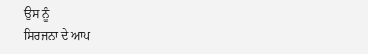ਉਸ ਨੂੰ
ਸਿਰਜਨਾ ਦੇ ਆਪ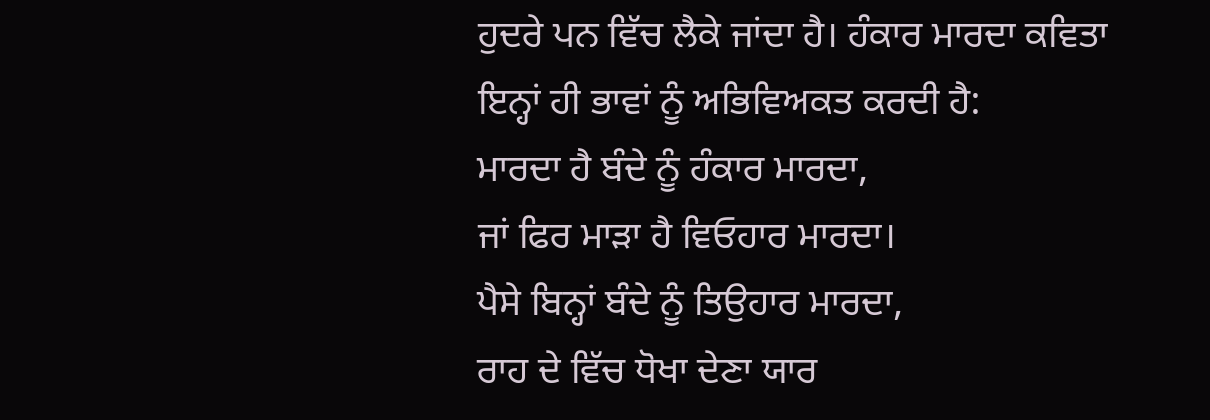ਹੁਦਰੇ ਪਨ ਵਿੱਚ ਲੈਕੇ ਜਾਂਦਾ ਹੈ। ਹੰਕਾਰ ਮਾਰਦਾ ਕਵਿਤਾ
ਇਨ੍ਹਾਂ ਹੀ ਭਾਵਾਂ ਨੂੰ ਅਭਿਵਿਅਕਤ ਕਰਦੀ ਹੈ:
ਮਾਰਦਾ ਹੈ ਬੰਦੇ ਨੂੰ ਹੰਕਾਰ ਮਾਰਦਾ,
ਜਾਂ ਫਿਰ ਮਾੜਾ ਹੈ ਵਿਓਹਾਰ ਮਾਰਦਾ।
ਪੈਸੇ ਬਿਨ੍ਹਾਂ ਬੰਦੇ ਨੂੰ ਤਿਉਹਾਰ ਮਾਰਦਾ,
ਰਾਹ ਦੇ ਵਿੱਚ ਧੋਖਾ ਦੇਣਾ ਯਾਰ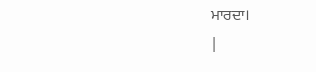ਮਾਰਦਾ।
|